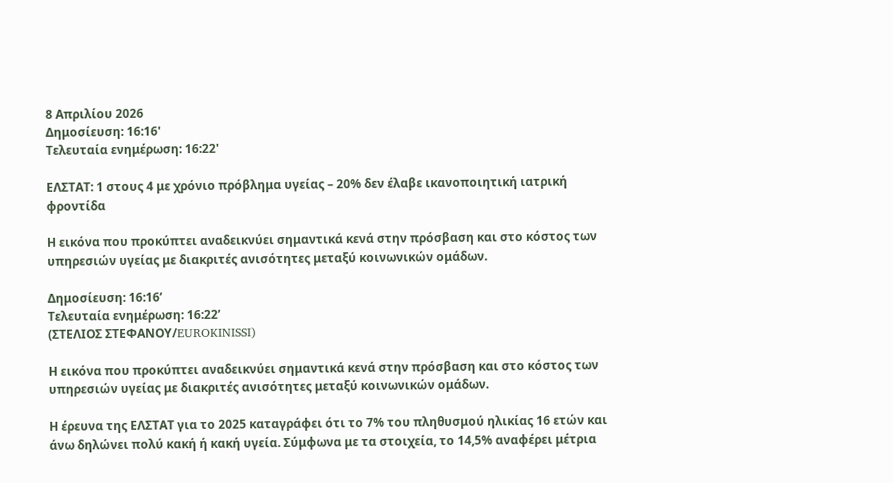8 Απριλίου 2026
Δημοσίευση: 16:16'
Τελευταία ενημέρωση: 16:22'

ΕΛΣΤΑΤ: 1 στους 4 με χρόνιο πρόβλημα υγείας – 20% δεν έλαβε ικανοποιητική ιατρική φροντίδα

Η εικόνα που προκύπτει αναδεικνύει σημαντικά κενά στην πρόσβαση και στο κόστος των υπηρεσιών υγείας με διακριτές ανισότητες μεταξύ κοινωνικών ομάδων.

Δημοσίευση: 16:16’
Τελευταία ενημέρωση: 16:22’
(ΣΤΕΛΙΟΣ ΣΤΕΦΑΝΟΥ/EUROKINISSI)

Η εικόνα που προκύπτει αναδεικνύει σημαντικά κενά στην πρόσβαση και στο κόστος των υπηρεσιών υγείας με διακριτές ανισότητες μεταξύ κοινωνικών ομάδων.

Η έρευνα της ΕΛΣΤΑΤ για το 2025 καταγράφει ότι το 7% του πληθυσμού ηλικίας 16 ετών και άνω δηλώνει πολύ κακή ή κακή υγεία. Σύμφωνα με τα στοιχεία, το 14,5% αναφέρει μέτρια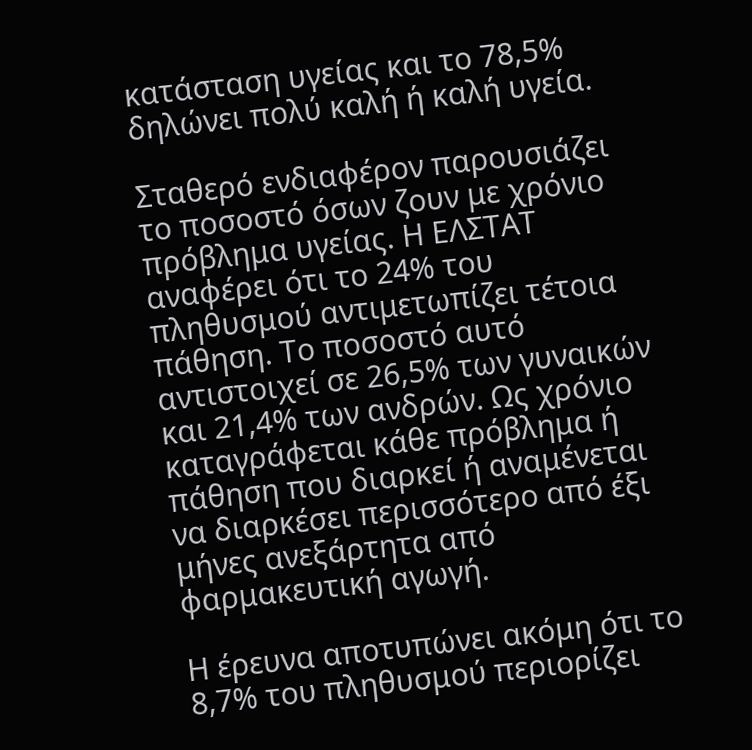κατάσταση υγείας και το 78,5% δηλώνει πολύ καλή ή καλή υγεία.

Σταθερό ενδιαφέρον παρουσιάζει το ποσοστό όσων ζουν με χρόνιο πρόβλημα υγείας. Η ΕΛΣΤΑΤ αναφέρει ότι το 24% του πληθυσμού αντιμετωπίζει τέτοια πάθηση. Το ποσοστό αυτό αντιστοιχεί σε 26,5% των γυναικών και 21,4% των ανδρών. Ως χρόνιο καταγράφεται κάθε πρόβλημα ή πάθηση που διαρκεί ή αναμένεται να διαρκέσει περισσότερο από έξι μήνες ανεξάρτητα από φαρμακευτική αγωγή.

Η έρευνα αποτυπώνει ακόμη ότι το 8,7% του πληθυσμού περιορίζει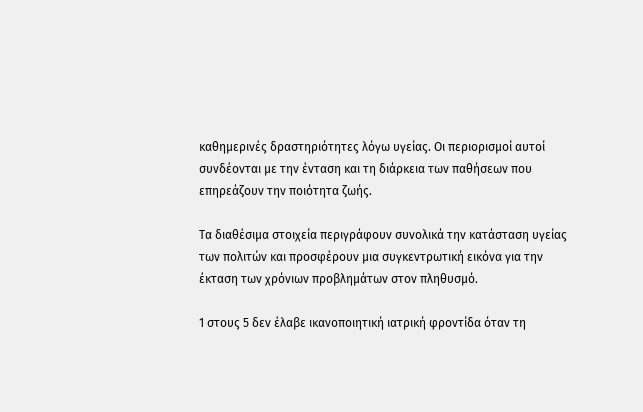καθημερινές δραστηριότητες λόγω υγείας. Οι περιορισμοί αυτοί συνδέονται με την ένταση και τη διάρκεια των παθήσεων που επηρεάζουν την ποιότητα ζωής.

Τα διαθέσιμα στοιχεία περιγράφουν συνολικά την κατάσταση υγείας των πολιτών και προσφέρουν μια συγκεντρωτική εικόνα για την έκταση των χρόνιων προβλημάτων στον πληθυσμό.

1 στους 5 δεν έλαβε ικανοποιητική ιατρική φροντίδα όταν τη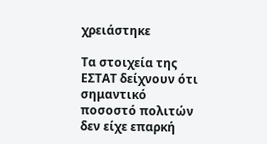χρειάστηκε

Τα στοιχεία της ΕΣΤΑΤ δείχνουν ότι σημαντικό ποσοστό πολιτών δεν είχε επαρκή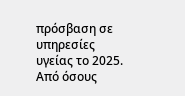πρόσβαση σε υπηρεσίες υγείας το 2025. Από όσους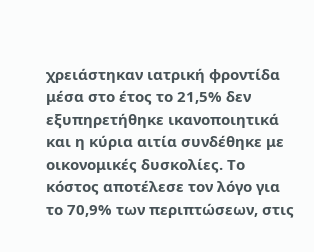χρειάστηκαν ιατρική φροντίδα μέσα στο έτος το 21,5% δεν εξυπηρετήθηκε ικανοποιητικά και η κύρια αιτία συνδέθηκε με οικονομικές δυσκολίες. Το κόστος αποτέλεσε τον λόγο για το 70,9% των περιπτώσεων, στις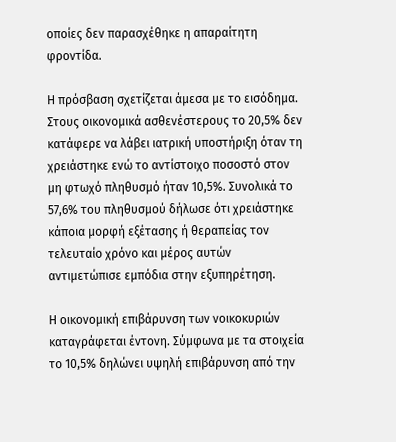οποίες δεν παρασχέθηκε η απαραίτητη φροντίδα.

Η πρόσβαση σχετίζεται άμεσα με το εισόδημα. Στους οικονομικά ασθενέστερους το 20,5% δεν κατάφερε να λάβει ιατρική υποστήριξη όταν τη χρειάστηκε ενώ το αντίστοιχο ποσοστό στον μη φτωχό πληθυσμό ήταν 10,5%. Συνολικά το 57,6% του πληθυσμού δήλωσε ότι χρειάστηκε κάποια μορφή εξέτασης ή θεραπείας τον τελευταίο χρόνο και μέρος αυτών αντιμετώπισε εμπόδια στην εξυπηρέτηση.

Η οικονομική επιβάρυνση των νοικοκυριών καταγράφεται έντονη. Σύμφωνα με τα στοιχεία το 10,5% δηλώνει υψηλή επιβάρυνση από την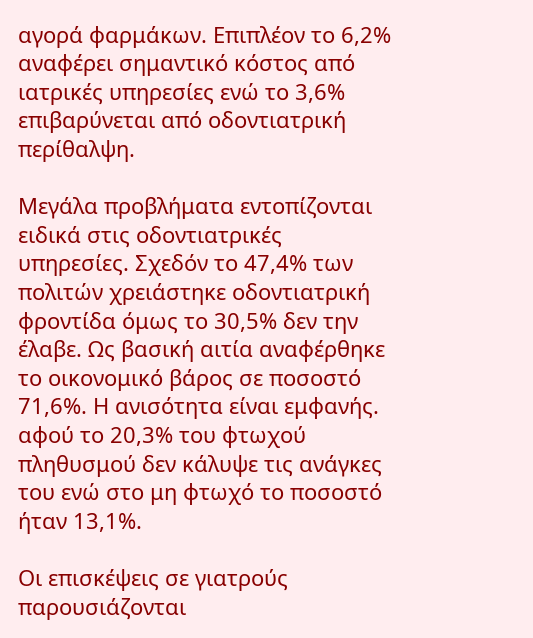αγορά φαρμάκων. Επιπλέον το 6,2% αναφέρει σημαντικό κόστος από ιατρικές υπηρεσίες ενώ το 3,6% επιβαρύνεται από οδοντιατρική περίθαλψη.

Μεγάλα προβλήματα εντοπίζονται ειδικά στις οδοντιατρικές υπηρεσίες. Σχεδόν το 47,4% των πολιτών χρειάστηκε οδοντιατρική φροντίδα όμως το 30,5% δεν την έλαβε. Ως βασική αιτία αναφέρθηκε το οικονομικό βάρος σε ποσοστό 71,6%. Η ανισότητα είναι εμφανής. αφού το 20,3% του φτωχού πληθυσμού δεν κάλυψε τις ανάγκες του ενώ στο μη φτωχό το ποσοστό ήταν 13,1%.

Οι επισκέψεις σε γιατρούς παρουσιάζονται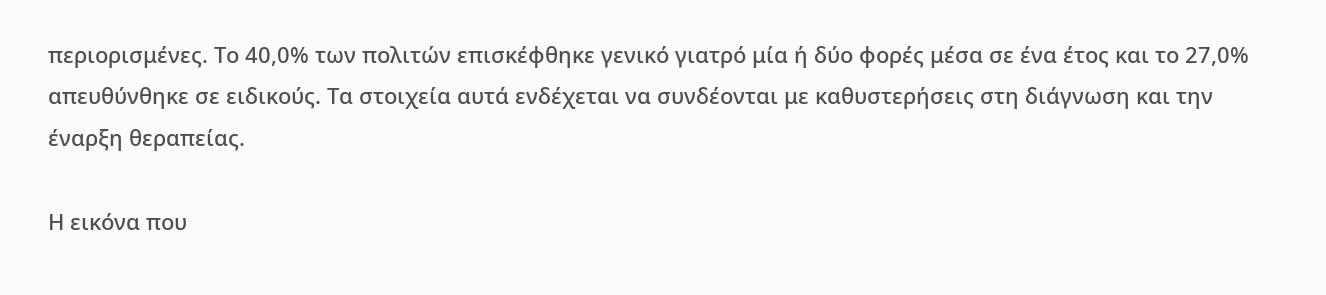περιορισμένες. Το 40,0% των πολιτών επισκέφθηκε γενικό γιατρό μία ή δύο φορές μέσα σε ένα έτος και το 27,0% απευθύνθηκε σε ειδικούς. Τα στοιχεία αυτά ενδέχεται να συνδέονται με καθυστερήσεις στη διάγνωση και την έναρξη θεραπείας.

Η εικόνα που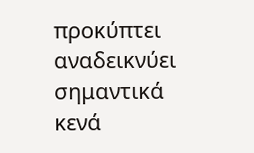προκύπτει αναδεικνύει σημαντικά κενά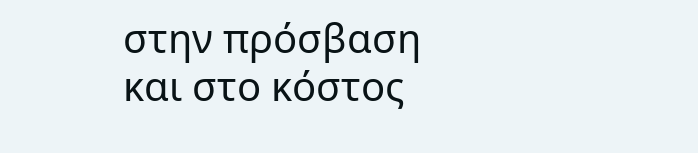στην πρόσβαση και στο κόστος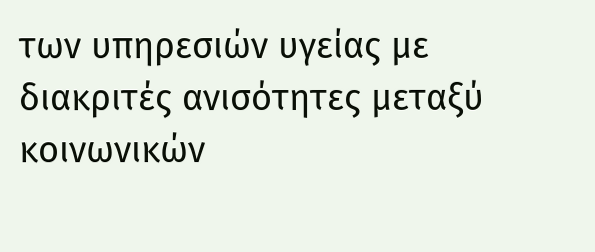των υπηρεσιών υγείας με διακριτές ανισότητες μεταξύ κοινωνικών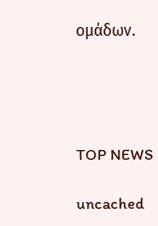ομάδων.




TOP NEWS

uncached